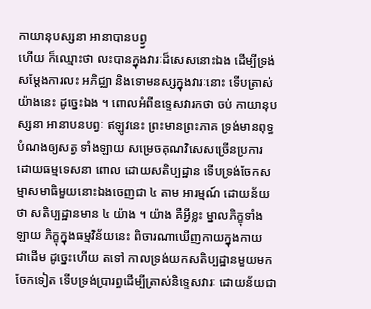កាយានុបស្សនា អានាបានបព្វ្វ
ហើយ ក៏ឈ្មោះថា លះបានក្នុងវារៈដ៏សេសនោះឯង ដើម្បីទ្រង់សម្តែងការលះ អភិជ្ឈា និងទោមនស្សក្នុងវារៈនោះ ទើបត្រាស់យ៉ាងនេះ ដូច្នេះឯង ។ ពោលអំពីឧទ្ទេសវារកថា ចប់ កាយានុបស្សនា អានាបនបព្វៈ ឥឡូវនេះ ព្រះមានព្រះភាគ ទ្រង់មានពុទ្ធបំណងឲ្យសត្វ ទាំងឡាយ សម្រេចគុណវិសេសច្រើនប្រការ ដោយធម្មទេសនា ពោល ដោយសតិប្បដ្ឋាន ទើបទ្រង់ចែកសម្មាសមាធិមួយនោះឯងចេញជា ៤ តាម អារម្មណ៍ ដោយន័យថា សតិប្បដ្ឋានមាន ៤ យ៉ាង ។ យ៉ាង គឺអ្វីខ្លះ ម្នាលភិក្ខុទាំងឡាយ ភិក្ខុក្នុងធម្មវិន័យនេះ ពិចារណាឃើញកាយក្នុងកាយ ជាដើម ដូច្នេះហើយ តទៅ កាលទ្រង់យកសតិប្បដ្ឋានមួយមកចែកទៀត ទើបទ្រង់ប្រារព្ធដើម្បីត្រាស់និទ្ទេសវារៈ ដោយន័យជា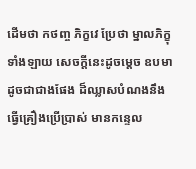ដើមថា កថញ្ច ភិក្ខវេ ប្រែថា ម្នាលភិក្ខុទាំងឡាយ សេចក្តីនេះដូចម្តេច ឧបមាដូចជាជាងផែង ដ៏ឈ្លាសបំណងនឹងធ្វើគ្រឿងប្រើប្រាស់ មានកន្ទេល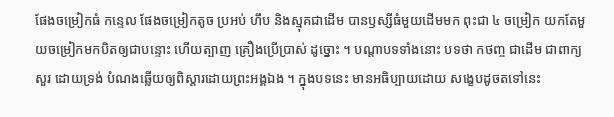ផែងចម្រៀកធំ កន្ទេល ផែងចម្រៀកតូច ប្រអប់ ហឹប និងស្មុគជាដើម បានឫស្សីធំមួយដើមមក ពុះជា ៤ ចម្រៀក យកតែមួយចម្រៀកមកបិតឲ្យជាបន្ទោះ ហើយត្បាញ គ្រឿងប្រើប្រាស់ ដូច្នោះ ។ បណ្តាបទទាំងនោះ បទថា កថញ្ច ជាដើម ជាពាក្យសួរ ដោយទ្រង់ បំណងឆ្លើយឲ្យពិស្តារដោយព្រះអង្គឯង ។ ក្នុងបទនេះ មានអធិប្បាយដោយ សង្ខេបដូចតទៅនេះ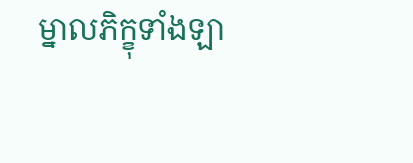ម្នាលភិក្ខុទាំងឡា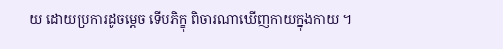យ ដោយប្រការដូចម្តេច ទើបភិក្ខុ ពិចារណាឃើញកាយក្នុងកាយ ។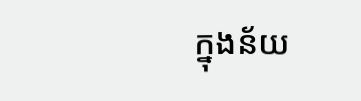ក្នុងន័យ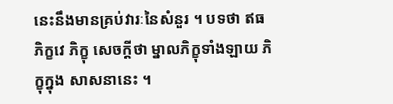នេះនឹងមានគ្រប់វារៈនៃសំនួរ ។ បទថា ឥធ ភិក្ខវេ ភិក្ខុ សេចក្តីថា ម្នាលភិក្ខុទាំងឡាយ ភិក្ខុក្នុង សាសនានេះ ។